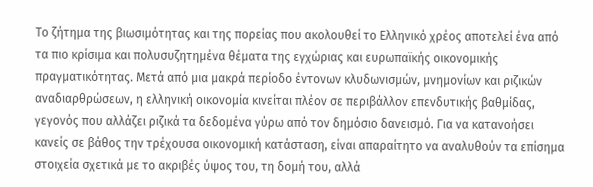Το ζήτημα της βιωσιμότητας και της πορείας που ακολουθεί το Ελληνικό χρέος αποτελεί ένα από τα πιο κρίσιμα και πολυσυζητημένα θέματα της εγχώριας και ευρωπαϊκής οικονομικής πραγματικότητας. Μετά από μια μακρά περίοδο έντονων κλυδωνισμών, μνημονίων και ριζικών αναδιαρθρώσεων, η ελληνική οικονομία κινείται πλέον σε περιβάλλον επενδυτικής βαθμίδας, γεγονός που αλλάζει ριζικά τα δεδομένα γύρω από τον δημόσιο δανεισμό. Για να κατανοήσει κανείς σε βάθος την τρέχουσα οικονομική κατάσταση, είναι απαραίτητο να αναλυθούν τα επίσημα στοιχεία σχετικά με το ακριβές ύψος του, τη δομή του, αλλά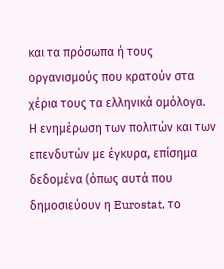και τα πρόσωπα ή τους οργανισμούς που κρατούν στα χέρια τους τα ελληνικά ομόλογα.
Η ενημέρωση των πολιτών και των επενδυτών με έγκυρα, επίσημα δεδομένα (όπως αυτά που δημοσιεύουν η Eurostat, το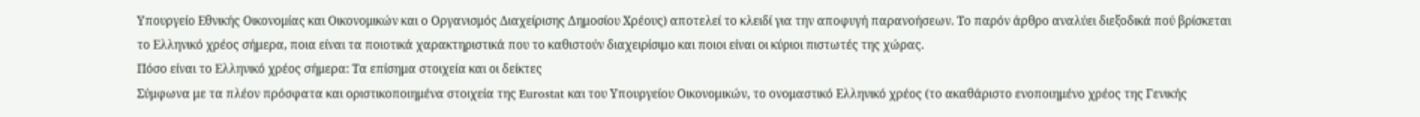Υπουργείο Εθνικής Οικονομίας και Οικονομικών και ο Οργανισμός Διαχείρισης Δημοσίου Χρέους) αποτελεί το κλειδί για την αποφυγή παρανοήσεων. Το παρόν άρθρο αναλύει διεξοδικά πού βρίσκεται το Ελληνικό χρέος σήμερα, ποια είναι τα ποιοτικά χαρακτηριστικά που το καθιστούν διαχειρίσιμο και ποιοι είναι οι κύριοι πιστωτές της χώρας.
Πόσο είναι το Ελληνικό χρέος σήμερα: Τα επίσημα στοιχεία και οι δείκτες
Σύμφωνα με τα πλέον πρόσφατα και οριστικοποιημένα στοιχεία της Eurostat και του Υπουργείου Οικονομικών, το ονομαστικό Ελληνικό χρέος (το ακαθάριστο ενοποιημένο χρέος της Γενικής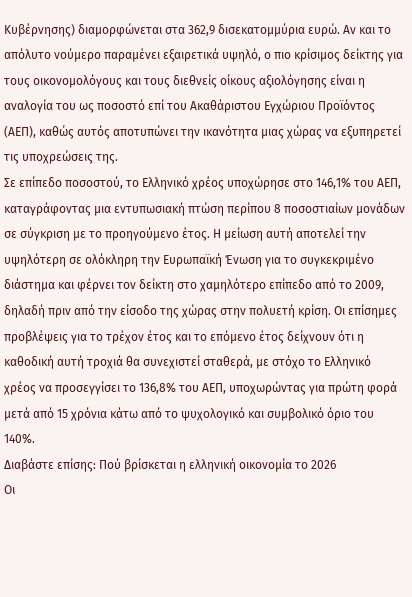Κυβέρνησης) διαμορφώνεται στα 362,9 δισεκατομμύρια ευρώ. Αν και το απόλυτο νούμερο παραμένει εξαιρετικά υψηλό, ο πιο κρίσιμος δείκτης για τους οικονομολόγους και τους διεθνείς οίκους αξιολόγησης είναι η αναλογία του ως ποσοστό επί του Ακαθάριστου Εγχώριου Προϊόντος (ΑΕΠ), καθώς αυτός αποτυπώνει την ικανότητα μιας χώρας να εξυπηρετεί τις υποχρεώσεις της.
Σε επίπεδο ποσοστού, το Ελληνικό χρέος υποχώρησε στο 146,1% του ΑΕΠ, καταγράφοντας μια εντυπωσιακή πτώση περίπου 8 ποσοστιαίων μονάδων σε σύγκριση με το προηγούμενο έτος. Η μείωση αυτή αποτελεί την υψηλότερη σε ολόκληρη την Ευρωπαϊκή Ένωση για το συγκεκριμένο διάστημα και φέρνει τον δείκτη στο χαμηλότερο επίπεδο από το 2009, δηλαδή πριν από την είσοδο της χώρας στην πολυετή κρίση. Οι επίσημες προβλέψεις για το τρέχον έτος και το επόμενο έτος δείχνουν ότι η καθοδική αυτή τροχιά θα συνεχιστεί σταθερά, με στόχο το Ελληνικό χρέος να προσεγγίσει το 136,8% του ΑΕΠ, υποχωρώντας για πρώτη φορά μετά από 15 χρόνια κάτω από το ψυχολογικό και συμβολικό όριο του 140%.
Διαβάστε επίσης: Πού βρίσκεται η ελληνική οικονομία το 2026
Οι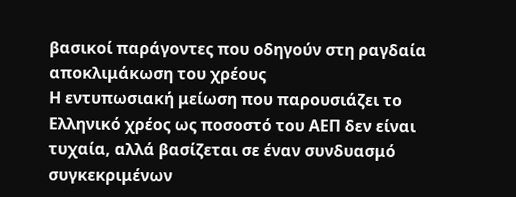βασικοί παράγοντες που οδηγούν στη ραγδαία αποκλιμάκωση του χρέους
Η εντυπωσιακή μείωση που παρουσιάζει το Ελληνικό χρέος ως ποσοστό του ΑΕΠ δεν είναι τυχαία, αλλά βασίζεται σε έναν συνδυασμό συγκεκριμένων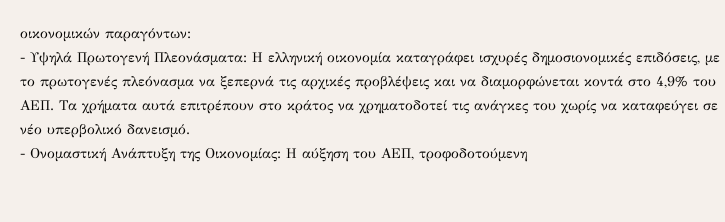οικονομικών παραγόντων:
- Υψηλά Πρωτογενή Πλεονάσματα: Η ελληνική οικονομία καταγράφει ισχυρές δημοσιονομικές επιδόσεις, με το πρωτογενές πλεόνασμα να ξεπερνά τις αρχικές προβλέψεις και να διαμορφώνεται κοντά στο 4,9% του ΑΕΠ. Τα χρήματα αυτά επιτρέπουν στο κράτος να χρηματοδοτεί τις ανάγκες του χωρίς να καταφεύγει σε νέο υπερβολικό δανεισμό.
- Ονομαστική Ανάπτυξη της Οικονομίας: Η αύξηση του ΑΕΠ, τροφοδοτούμενη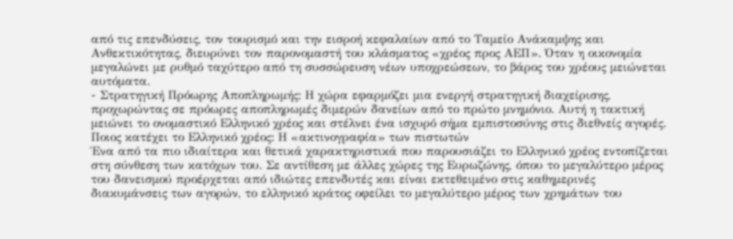από τις επενδύσεις, τον τουρισμό και την εισροή κεφαλαίων από το Ταμείο Ανάκαμψης και Ανθεκτικότητας, διευρύνει τον παρονομαστή του κλάσματος «χρέος προς ΑΕΠ». Όταν η οικονομία μεγαλώνει με ρυθμό ταχύτερο από τη συσσώρευση νέων υποχρεώσεων, το βάρος του χρέους μειώνεται αυτόματα.
- Στρατηγική Πρόωρης Αποπληρωμής: Η χώρα εφαρμόζει μια ενεργή στρατηγική διαχείρισης, προχωρώντας σε πρόωρες αποπληρωμές διμερών δανείων από το πρώτο μνημόνιο. Αυτή η τακτική μειώνει το ονομαστικό Ελληνικό χρέος και στέλνει ένα ισχυρό σήμα εμπιστοσύνης στις διεθνείς αγορές.
Ποιος κατέχει το Ελληνικό χρέος: Η «ακτινογραφία» των πιστωτών
Ένα από τα πιο ιδιαίτερα και θετικά χαρακτηριστικά που παρουσιάζει το Ελληνικό χρέος εντοπίζεται στη σύνθεση των κατόχων του. Σε αντίθεση με άλλες χώρες της Ευρωζώνης, όπου το μεγαλύτερο μέρος του δανεισμού προέρχεται από ιδιώτες επενδυτές και είναι εκτεθειμένο στις καθημερινές διακυμάνσεις των αγορών, το ελληνικό κράτος οφείλει το μεγαλύτερο μέρος των χρημάτων του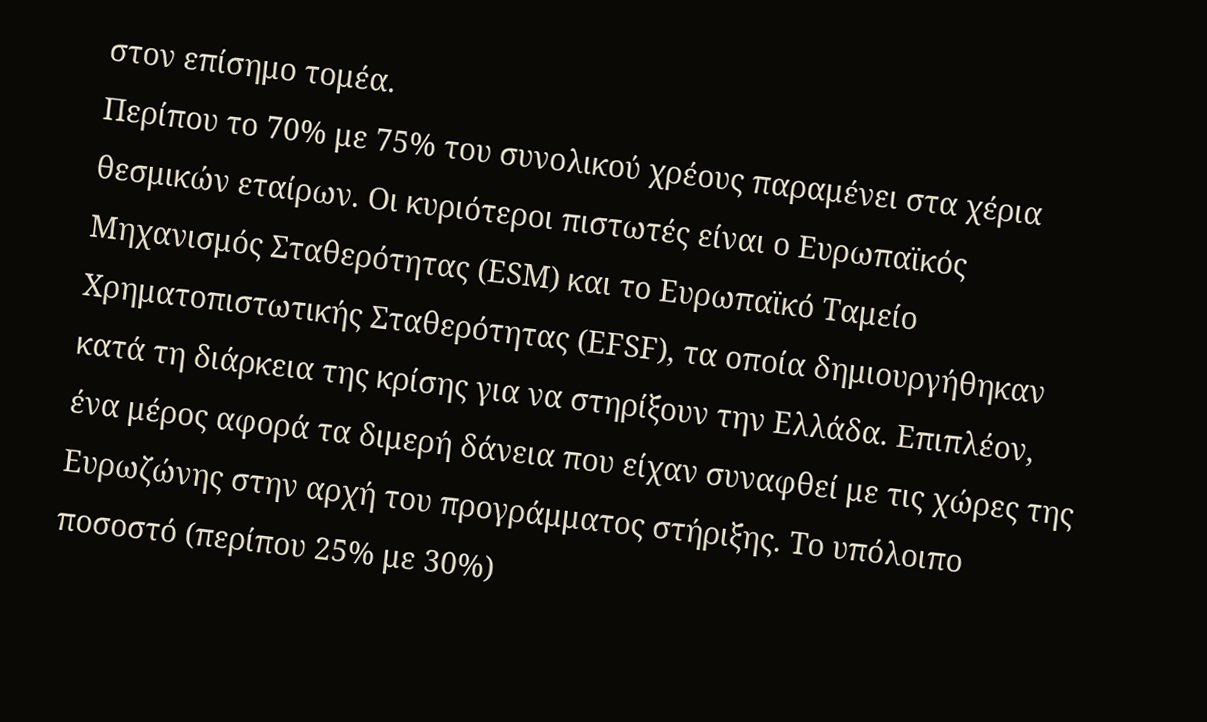στον επίσημο τομέα.
Περίπου το 70% με 75% του συνολικού χρέους παραμένει στα χέρια θεσμικών εταίρων. Οι κυριότεροι πιστωτές είναι ο Ευρωπαϊκός Μηχανισμός Σταθερότητας (ESM) και το Ευρωπαϊκό Ταμείο Χρηματοπιστωτικής Σταθερότητας (EFSF), τα οποία δημιουργήθηκαν κατά τη διάρκεια της κρίσης για να στηρίξουν την Ελλάδα. Επιπλέον, ένα μέρος αφορά τα διμερή δάνεια που είχαν συναφθεί με τις χώρες της Ευρωζώνης στην αρχή του προγράμματος στήριξης. Το υπόλοιπο ποσοστό (περίπου 25% με 30%)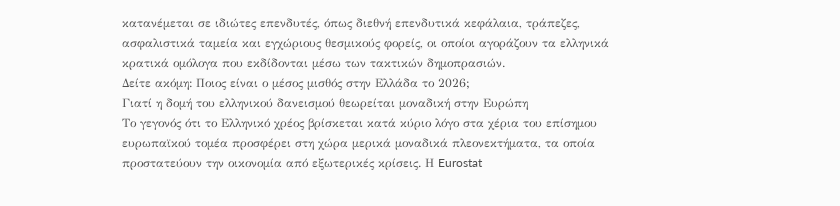κατανέμεται σε ιδιώτες επενδυτές, όπως διεθνή επενδυτικά κεφάλαια, τράπεζες, ασφαλιστικά ταμεία και εγχώριους θεσμικούς φορείς, οι οποίοι αγοράζουν τα ελληνικά κρατικά ομόλογα που εκδίδονται μέσω των τακτικών δημοπρασιών.
Δείτε ακόμη: Ποιος είναι ο μέσος μισθός στην Ελλάδα το 2026;
Γιατί η δομή του ελληνικού δανεισμού θεωρείται μοναδική στην Ευρώπη
Το γεγονός ότι το Ελληνικό χρέος βρίσκεται κατά κύριο λόγο στα χέρια του επίσημου ευρωπαϊκού τομέα προσφέρει στη χώρα μερικά μοναδικά πλεονεκτήματα, τα οποία προστατεύουν την οικονομία από εξωτερικές κρίσεις. Η Eurostat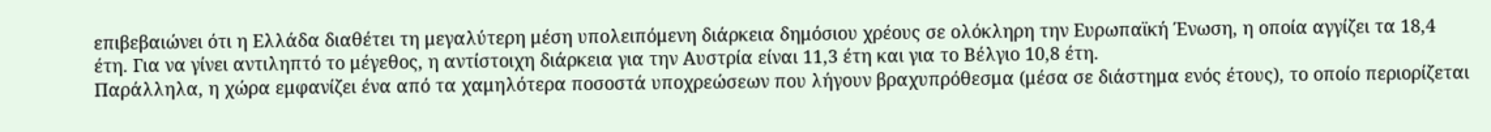επιβεβαιώνει ότι η Ελλάδα διαθέτει τη μεγαλύτερη μέση υπολειπόμενη διάρκεια δημόσιου χρέους σε ολόκληρη την Ευρωπαϊκή Ένωση, η οποία αγγίζει τα 18,4 έτη. Για να γίνει αντιληπτό το μέγεθος, η αντίστοιχη διάρκεια για την Αυστρία είναι 11,3 έτη και για το Βέλγιο 10,8 έτη.
Παράλληλα, η χώρα εμφανίζει ένα από τα χαμηλότερα ποσοστά υποχρεώσεων που λήγουν βραχυπρόθεσμα (μέσα σε διάστημα ενός έτους), το οποίο περιορίζεται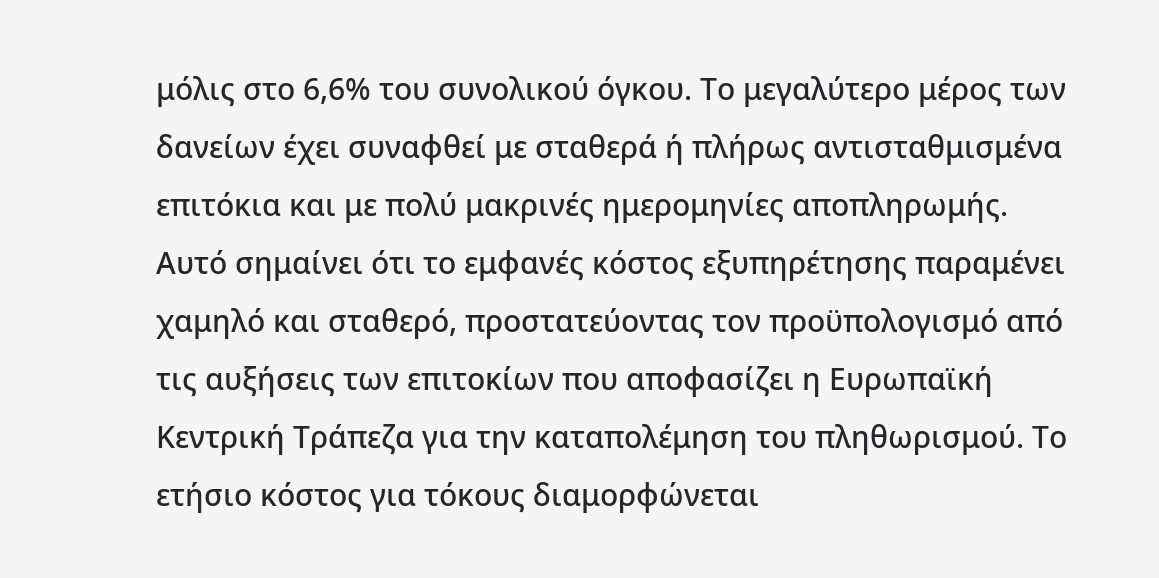μόλις στο 6,6% του συνολικού όγκου. Το μεγαλύτερο μέρος των δανείων έχει συναφθεί με σταθερά ή πλήρως αντισταθμισμένα επιτόκια και με πολύ μακρινές ημερομηνίες αποπληρωμής. Αυτό σημαίνει ότι το εμφανές κόστος εξυπηρέτησης παραμένει χαμηλό και σταθερό, προστατεύοντας τον προϋπολογισμό από τις αυξήσεις των επιτοκίων που αποφασίζει η Ευρωπαϊκή Κεντρική Τράπεζα για την καταπολέμηση του πληθωρισμού. Το ετήσιο κόστος για τόκους διαμορφώνεται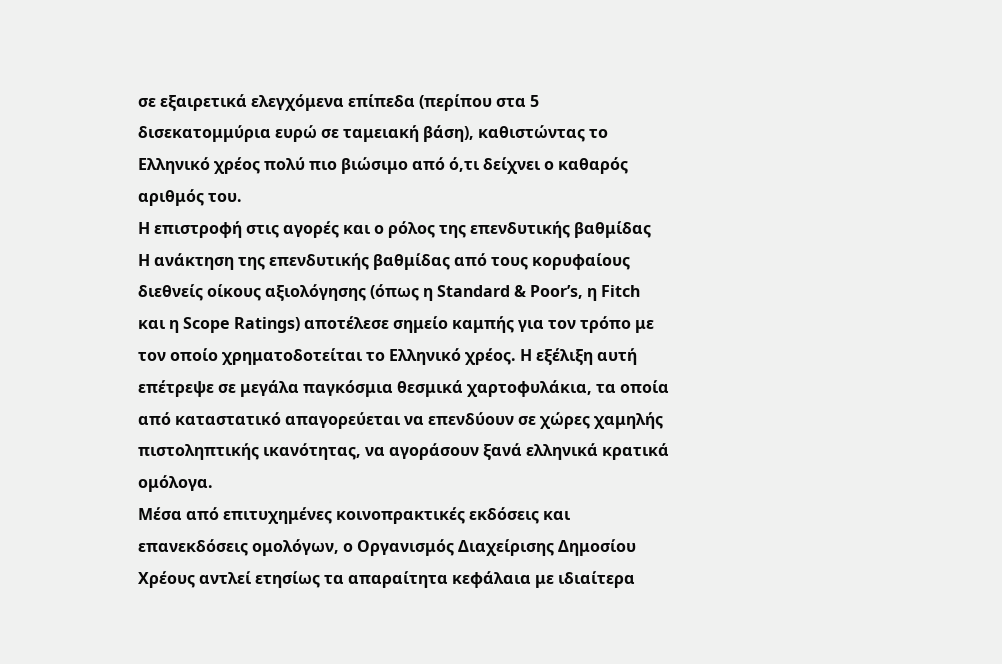σε εξαιρετικά ελεγχόμενα επίπεδα (περίπου στα 5 δισεκατομμύρια ευρώ σε ταμειακή βάση), καθιστώντας το Ελληνικό χρέος πολύ πιο βιώσιμο από ό,τι δείχνει ο καθαρός αριθμός του.
Η επιστροφή στις αγορές και ο ρόλος της επενδυτικής βαθμίδας
Η ανάκτηση της επενδυτικής βαθμίδας από τους κορυφαίους διεθνείς οίκους αξιολόγησης (όπως η Standard & Poor’s, η Fitch και η Scope Ratings) αποτέλεσε σημείο καμπής για τον τρόπο με τον οποίο χρηματοδοτείται το Ελληνικό χρέος. Η εξέλιξη αυτή επέτρεψε σε μεγάλα παγκόσμια θεσμικά χαρτοφυλάκια, τα οποία από καταστατικό απαγορεύεται να επενδύουν σε χώρες χαμηλής πιστοληπτικής ικανότητας, να αγοράσουν ξανά ελληνικά κρατικά ομόλογα.
Μέσα από επιτυχημένες κοινοπρακτικές εκδόσεις και επανεκδόσεις ομολόγων, ο Οργανισμός Διαχείρισης Δημοσίου Χρέους αντλεί ετησίως τα απαραίτητα κεφάλαια με ιδιαίτερα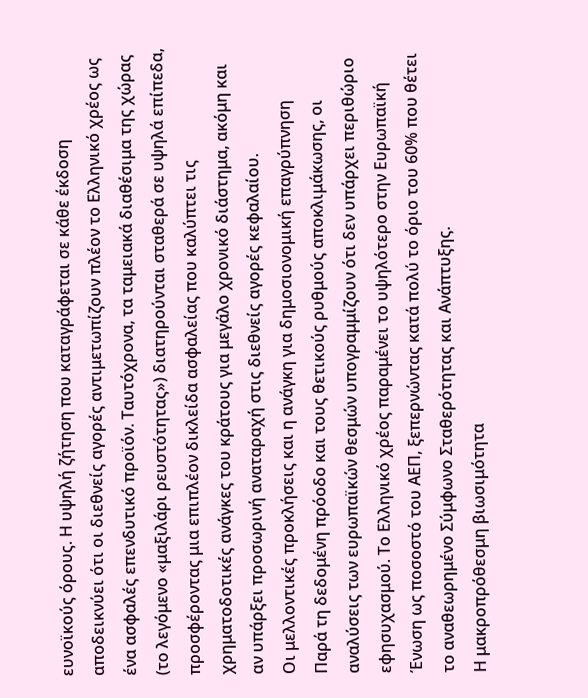ευνοϊκούς όρους. Η υψηλή ζήτηση που καταγράφεται σε κάθε έκδοση αποδεικνύει ότι οι διεθνείς αγορές αντιμετωπίζουν πλέον το Ελληνικό χρέος ως ένα ασφαλές επενδυτικό προϊόν. Ταυτόχρονα, τα ταμειακά διαθέσιμα της χώρας (το λεγόμενο «μαξιλάρι ρευστότητας») διατηρούνται σταθερά σε υψηλά επίπεδα, προσφέροντας μια επιπλέον δικλείδα ασφαλείας που καλύπτει τις χρηματοδοτικές ανάγκες του κράτους για μεγάλο χρονικό διάστημα, ακόμη και αν υπάρξει προσωρινή αναταραχή στις διεθνείς αγορές κεφαλαίου.
Οι μελλοντικές προκλήσεις και η ανάγκη για δημοσιονομική επαγρύπνηση
Παρά τη δεδομένη πρόοδο και τους θετικούς ρυθμούς αποκλιμάκωσης, οι αναλύσεις των ευρωπαϊκών θεσμών υπογραμμίζουν ότι δεν υπάρχει περιθώριο εφησυχασμού. Το Ελληνικό χρέος παραμένει το υψηλότερο στην Ευρωπαϊκή Ένωση ως ποσοστό του ΑΕΠ, ξεπερνώντας κατά πολύ το όριο του 60% που θέτει το αναθεωρημένο Σύμφωνο Σταθερότητας και Ανάπτυξης.
Η μακροπρόθεσμη βιωσιμότητα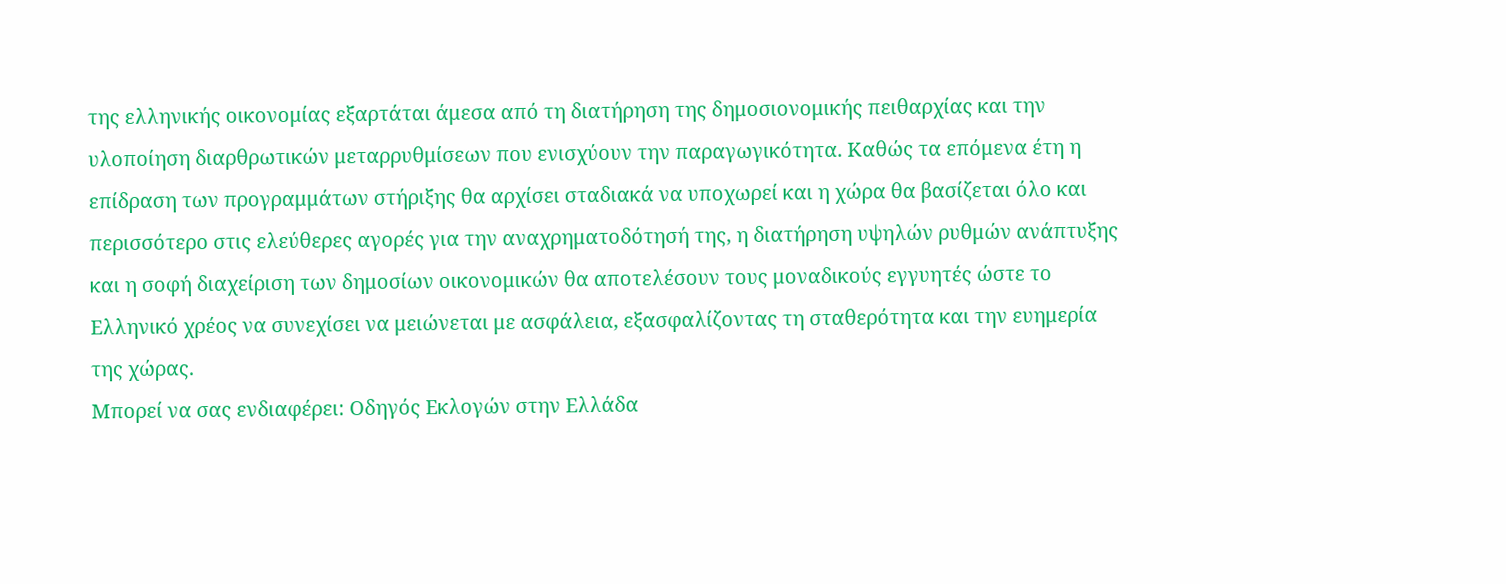της ελληνικής οικονομίας εξαρτάται άμεσα από τη διατήρηση της δημοσιονομικής πειθαρχίας και την υλοποίηση διαρθρωτικών μεταρρυθμίσεων που ενισχύουν την παραγωγικότητα. Καθώς τα επόμενα έτη η επίδραση των προγραμμάτων στήριξης θα αρχίσει σταδιακά να υποχωρεί και η χώρα θα βασίζεται όλο και περισσότερο στις ελεύθερες αγορές για την αναχρηματοδότησή της, η διατήρηση υψηλών ρυθμών ανάπτυξης και η σοφή διαχείριση των δημοσίων οικονομικών θα αποτελέσουν τους μοναδικούς εγγυητές ώστε το Ελληνικό χρέος να συνεχίσει να μειώνεται με ασφάλεια, εξασφαλίζοντας τη σταθερότητα και την ευημερία της χώρας.
Μπορεί να σας ενδιαφέρει: Οδηγός Εκλογών στην Ελλάδα